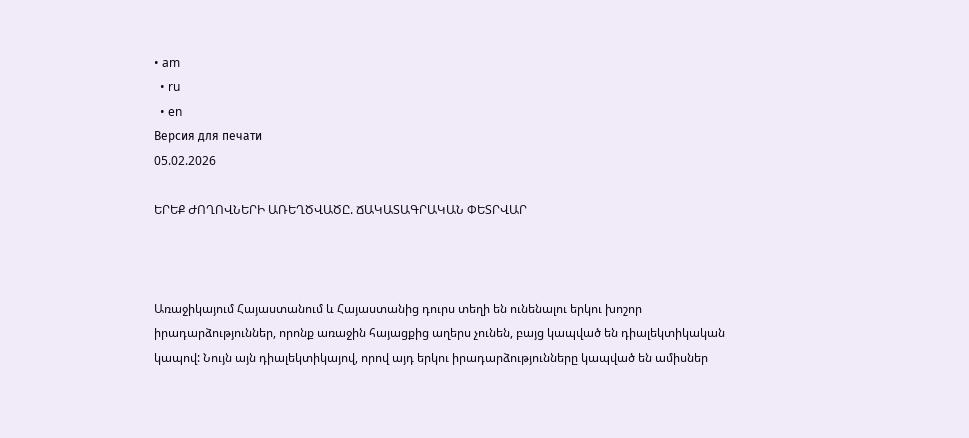• am
  • ru
  • en
Версия для печати
05.02.2026

ԵՐԵՔ ԺՈՂՈՎՆԵՐԻ ԱՌԵՂԾՎԱԾԸ. ՃԱԿԱՏԱԳՐԱԿԱՆ ՓԵՏՐՎԱՐ



Առաջիկայում Հայաստանում և Հայաստանից դուրս տեղի են ունենալու երկու խոշոր իրադարձություններ, որոնք առաջին հայացքից աղերս չունեն, բայց կապված են դիալեկտիկական կապով: Նույն այն դիալեկտիկայով, որով այդ երկու իրադարձությունները կապված են ամիսներ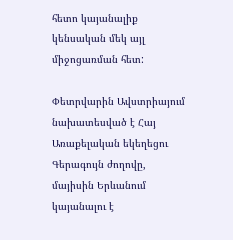հետո կայանալիք կենսական մեկ այլ միջոցառման հետ:

Փետրվարին Ավստրիայում նախատեսված է Հայ Առաքելական եկեղեցու Գերագույն ժողովը, մայիսին Երևանում կայանալու է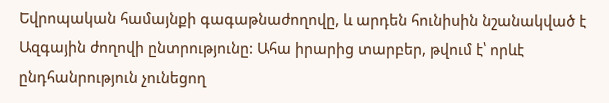Եվրոպական համայնքի գագաթնաժողովը, և արդեն հունիսին նշանակված է Ազգային ժողովի ընտրությունը: Ահա իրարից տարբեր, թվում է՝ որևէ ընդհանրություն չունեցող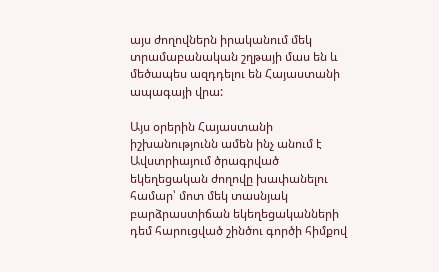այս ժողովներն իրականում մեկ տրամաբանական շղթայի մաս են և մեծապես ազդդելու են Հայաստանի ապագայի վրա:

Այս օրերին Հայաստանի իշխանությունն ամեն ինչ անում է Ավստրիայում ծրագրված եկեղեցական ժողովը խափանելու համար՝ մոտ մեկ տասնյակ բարձրաստիճան եկեղեցականների դեմ հարուցված շինծու գործի հիմքով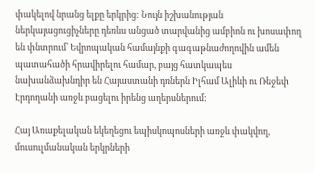փակելով նրանց ելքը երկրից: Նույն իշխանության ներկայացուցիչները դեռևս անցած տարվանից ամբիոն ու խոսափող են փնտրում՝ Եվրոպական համայնքի գագաթնաժողովին ամեն պատահածի հրավիրելու համար, բայց հատկապես նախանձախնդիր են Հայաստանի դռներն Իլհամ Ալիևի ու Ռեջեփ Էրդողանի առջև բացելու իրենց աղերսներում:

Հայ Առաքելական եկեղեցու եպիսկոպոսների առջև փակվող, մուսուլմանական երկրների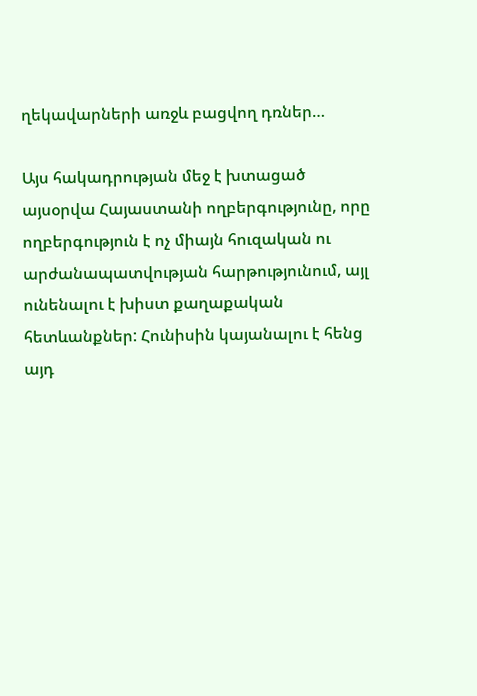ղեկավարների առջև բացվող դռներ…

Այս հակադրության մեջ է խտացած այսօրվա Հայաստանի ողբերգությունը, որը ողբերգություն է ոչ միայն հուզական ու արժանապատվության հարթությունում, այլ ունենալու է խիստ քաղաքական հետևանքներ: Հունիսին կայանալու է հենց այդ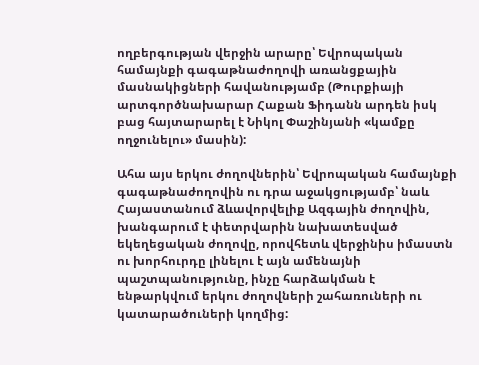ողբերգության վերջին արարը՝ Եվրոպական համայնքի գագաթնաժողովի առանցքային մասնակիցների հավանությամբ (Թուրքիայի արտգործնախարար Հաքան Ֆիդանն արդեն իսկ բաց հայտարարել է Նիկոլ Փաշինյանի «կամքը ողջունելու» մասին):

Ահա այս երկու ժողովներին՝ Եվրոպական համայնքի գագաթնաժողովին ու դրա աջակցությամբ՝ նաև Հայաստանում ձևավորվելիք Ազգային ժողովին, խանգարում է փետրվարին նախատեսված եկեղեցական ժողովը, որովհետև վերջինիս իմաստն ու խորհուրդը լինելու է այն ամենայնի պաշտպանությունը, ինչը հարձակման է ենթարկվում երկու ժողովների շահառուների ու կատարածուների կողմից: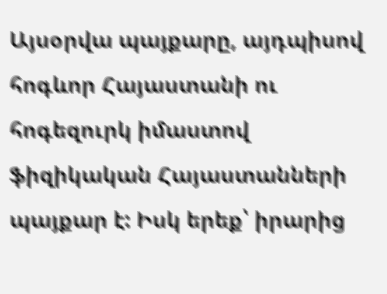Այսօրվա պայքարը, այդպիսով հոգևոր Հայաստանի ու հոգեզուրկ իմաստով ֆիզիկական Հայաստանների պայքար է: Իսկ երեք՝ իրարից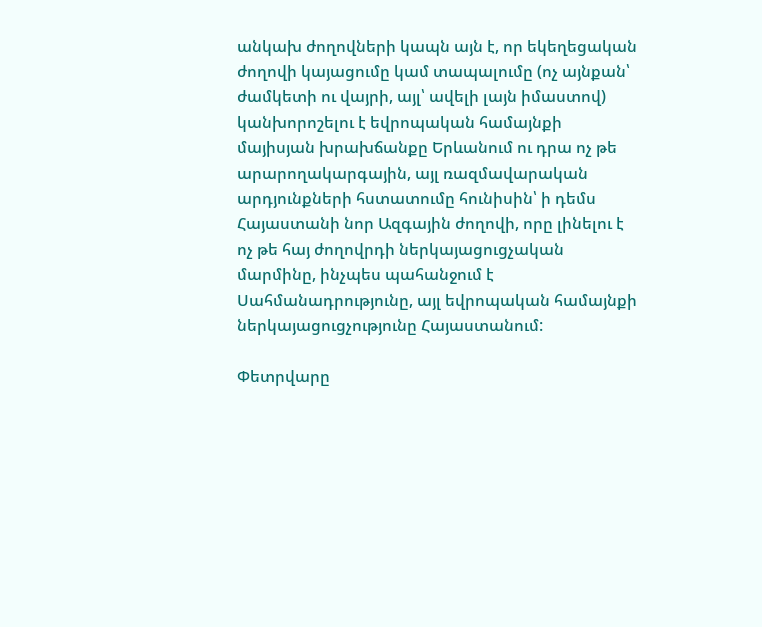անկախ ժողովների կապն այն է, որ եկեղեցական ժողովի կայացումը կամ տապալումը (ոչ այնքան՝ ժամկետի ու վայրի, այլ՝ ավելի լայն իմաստով) կանխորոշելու է եվրոպական համայնքի մայիսյան խրախճանքը Երևանում ու դրա ոչ թե արարողակարգային, այլ ռազմավարական արդյունքների հստատումը հունիսին՝ ի դեմս Հայաստանի նոր Ազգային ժողովի, որը լինելու է ոչ թե հայ ժողովրդի ներկայացուցչական մարմինը, ինչպես պահանջում է Սահմանադրությունը, այլ եվրոպական համայնքի ներկայացուցչությունը Հայաստանում:

Փետրվարը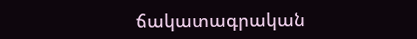ճակատագրական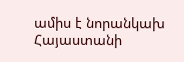ամիս է նորանկախ Հայաստանի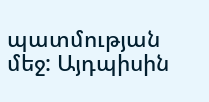պատմության մեջ: Այդպիսին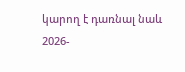կարող է դառնալ նաև 2026-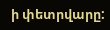ի փետրվարը: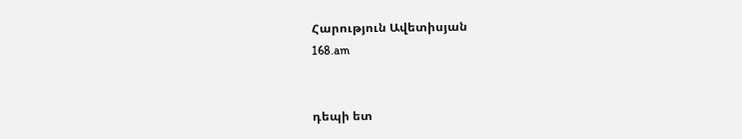Հարություն Ավետիսյան
168.am


դեպի ետ